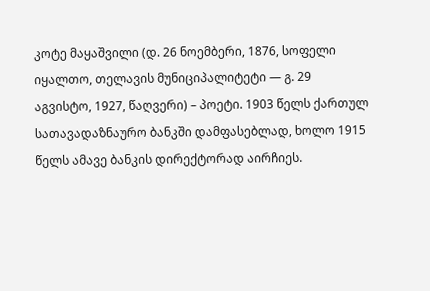კოტე მაყაშვილი (დ. 26 ნოემბერი, 1876, სოფელი იყალთო, თელავის მუნიციპალიტეტი — გ. 29 აგვისტო, 1927, წაღვერი) – პოეტი. 1903 წელს ქართულ სათავადაზნაურო ბანკში დამფასებლად, ხოლო 1915 წელს ამავე ბანკის დირექტორად აირჩიეს.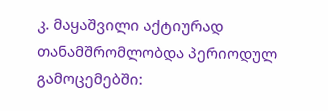კ. მაყაშვილი აქტიურად თანამშრომლობდა პერიოდულ გამოცემებში: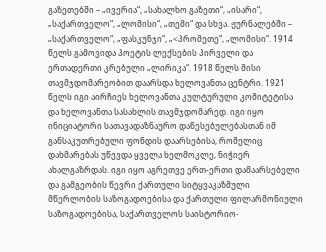გაზეთებში – „ივერია“, „სახალხო გაზეთი“, „ისარი“, „საქართველო“, „ლომისი“, „თემი“ და სხვა. ჟურნალებში – „საქართველო“, „ფასკუნჯი“, „<პრომეთე“, „ლომისი“. 1914 წელს გამოვიდა პოეტის ლექსების პირველი და ერთადერთი კრებული „ლირიკა“. 1918 წელს მისი თავმჯდომარეობით დაარსდა ხელოვანთა ცენტრი. 1921 წელს იგი აირჩიეს ხელოვანთა კულტურული კომიტეტისა და ხელოვანთა სასახლის თავმჯდომარედ. იგი იყო ინიციატორი სათავადაზნაურო დაწესებულებასთან იმ განსაკუთრებული ფონდის დაარსებისა, რომელიც დახმარებას უწევდა ყველა ხელმოკლე, ნიჭიერ ახალგაზრდას. იგი იყო აგრეთვე ერთ-ერთი დამაარსებელი და გამგეობის წევრი ქართული სიტყვაკაზმული მწერლობის საზოგადოებისა და ქართული ფილარმონიული საზოგადოებისა, საქართველოს საისტორიო-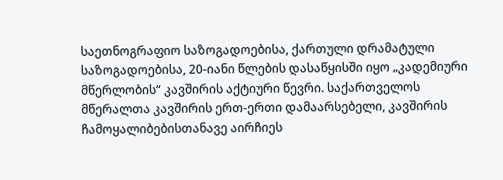საეთნოგრაფიო საზოგადოებისა, ქართული დრამატული საზოგადოებისა, 20-იანი წლების დასაწყისში იყო „კადემიური მწერლობის“ კავშირის აქტიური წევრი. საქართველოს მწერალთა კავშირის ერთ-ერთი დამაარსებელი, კავშირის ჩამოყალიბებისთანავე აირჩიეს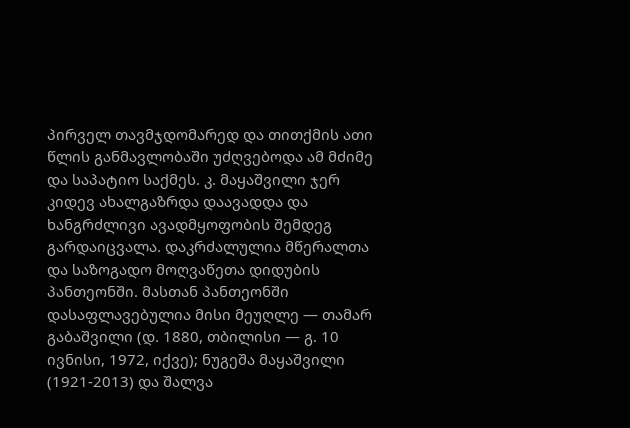პირველ თავმჯდომარედ და თითქმის ათი წლის განმავლობაში უძღვებოდა ამ მძიმე და საპატიო საქმეს. კ. მაყაშვილი ჯერ კიდევ ახალგაზრდა დაავადდა და ხანგრძლივი ავადმყოფობის შემდეგ გარდაიცვალა. დაკრძალულია მწერალთა და საზოგადო მოღვაწეთა დიდუბის პანთეონში. მასთან პანთეონში დასაფლავებულია მისი მეუღლე — თამარ გაბაშვილი (დ. 1880, თბილისი — გ. 10 ივნისი, 1972, იქვე); ნუგეშა მაყაშვილი (1921-2013) და შალვა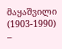მაყაშვილი (1903-1990) –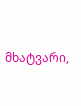მხატვარი,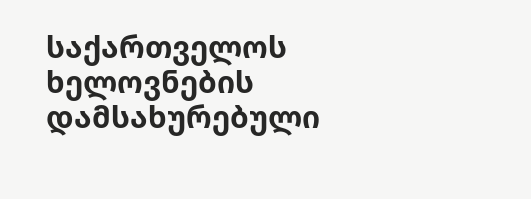საქართველოს ხელოვნების დამსახურებული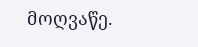მოღვაწე.